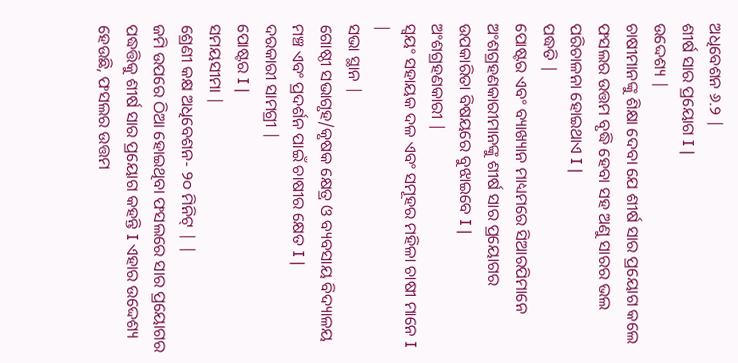ଅଧିବେଶନ ୬.୨ |
ଶୀର୍ଷ ସାର ପ୍ରୟୋଗ I |
ଉଦ୍ଦେଶ୍ୟ |
ଚାଷୀମାନଙ୍କୁ ଶିକ୍ଷା ଦେବା ଯେ ଶୀର୍ଷ ସାର ପ୍ରୟୋଗ କଲେ ଫସଲର ଉତ୍ତମ ବୃଦ୍ଧି ହେବା ସହ ଅଣୁ ସାରର ଭଲ ପରିଚାଳନା ହୋଇଥାଏ I |
ପଦ୍ଧତି |
ପୋଷ୍ଟର ଏବଂ ବ୍ୟାଖ୍ୟାନ ମାଧ୍ୟମରେ ସିଆରପିମାନେ ଅଂଶଗ୍ରହଣକାରୀମାନଙ୍କୁ ଶୀର୍ଷ ସାର ପ୍ରୟୋଗର ଉପକାରିତା ବିଷୟରେ ବୁଝାଇବେ I |
ଅଂଶଗ୍ରହଣକାରୀ |
ସ୍ୱୟଂ ସହାୟକ ଦଳ ଏବଂ ସମୂହର ମହିଳା ଚାଷୀ ମାନେ I |
ସଭା ସ୍ଥାନ |
ଗୋଷ୍ଠୀ ସଭାଗୃହ/କୃଷକ କ୍ଷେତ୍ର ଓ ବ୍ୟବସାୟ ବିଦ୍ୟାଳୟ ମଞ୍ଚ ଏବଂ ପ୍ରଦର୍ଶନ ପାଇଁ ଚାଷୀର କ୍ଷେତ I |
ଦରକାରୀ ସାମଗ୍ରୀ |
ପୋଷ୍ଟର I |
ସମୟସୀମା |
ଶ୍ରେଣୀ କକ୍ଷ ଅଧିବେଶନ- ୨୦ ମିନିଟ୍ | |
ଜମି ଉପରେ ଠିଆ ହୋଇଥିବା ଫସଲରେ ସାର ପ୍ରୟୋଗର ପଦ୍ଧତ୍ତିକୁ ଶୀର୍ଷ ସାର ପ୍ରୟୋଗ କହନ୍ତି I ଏହାର ଉଦ୍ଦେଶ୍ୟ ହେଉଛି, ଫସଲର ଉତ୍ତମ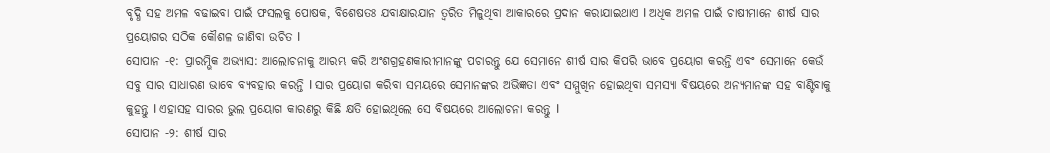ବୃଦ୍ଧି ସହ ଅମଳ ବଢାଇବା ପାଇଁ ଫସଲକୁ ପୋଷକ, ବିଶେଷତଃ ଯବାକ୍ଷାରଯାନ ତ୍ୱରିତ ମିଳୁଥିବା ଆକାରରେ ପ୍ରଦାନ କରାଯାଇଥାଏ I ଅଧିକ ଅମଳ ପାଇଁ ଚାଷୀମାନେ ଶୀର୍ଷ ସାର ପ୍ରୟୋଗର ସଠିକ କୌଶଳ ଜାଣିବା ଉଚିତ I
ସୋପାନ -୧: ପ୍ରାରମ୍ଭିକ ଅଭ୍ୟାସ: ଆଲୋଚନାକୁ ଆରମ୍ଭ କରି ଅଂଶଗ୍ରହଣକାରୀମାନଙ୍କୁ ପଚାରନ୍ତୁ ଯେ ସେମାନେ ଶୀର୍ଷ ସାର କିପରି ଭାବେ ପ୍ରୟୋଗ କରନ୍ତି ଏବଂ ସେମାନେ କେଉଁ ସବୁ ସାର ସାଧାରଣ ଭାବେ ବ୍ୟବହାର କରନ୍ତି I ସାର ପ୍ରୟୋଗ କରିବା ସମୟରେ ସେମାନଙ୍କର ଅଭିଜ୍ଞତା ଏବଂ ସମ୍ମୁଖିନ ହୋଇଥିବା ସମସ୍ୟା ବିଷୟରେ ଅନ୍ୟମାନଙ୍କ ସହ ବାଣ୍ଟିବାକୁ କୁହନ୍ତୁ I ଏହାସହ ସାରର ଭୁଲ ପ୍ରୟୋଗ କାରଣରୁ କିଛି କ୍ଷତି ହୋଇଥିଲେ ସେ ବିଷୟରେ ଆଲୋଚନା କରନ୍ତୁ I
ସୋପାନ -୨: ଶୀର୍ଷ ସାର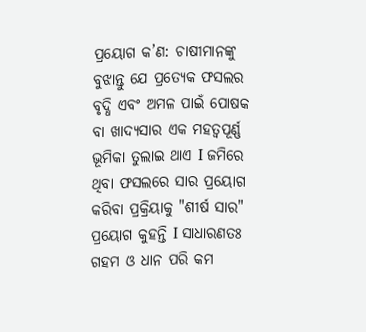ପ୍ରୟୋଗ କ’ଣ: ଚାଷୀମାନଙ୍କୁ ବୁଝାନ୍ତୁ ଯେ ପ୍ରତ୍ୟେକ ଫସଲର ବୃଦ୍ଧି ଏବଂ ଅମଳ ପାଇଁ ପୋଷକ ବା ଖାଦ୍ୟସାର ଏକ ମହତ୍ୱପୂର୍ଣ୍ଣ ଭୂମିକା ତୁଲାଇ ଥାଏ I ଜମିରେ ଥିବା ଫସଲରେ ସାର ପ୍ରୟୋଗ କରିବା ପ୍ରକ୍ରିୟାକୁ "ଶୀର୍ଷ ସାର" ପ୍ରୟୋଗ କୁହନ୍ତି I ସାଧାରଣତଃ ଗହମ ଓ ଧାନ ପରି କମ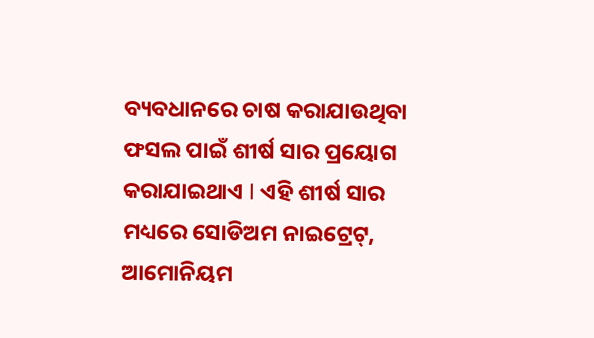ବ୍ୟବଧାନରେ ଚାଷ କରାଯାଉଥିବା ଫସଲ ପାଇଁ ଶୀର୍ଷ ସାର ପ୍ରୟୋଗ କରାଯାଇଥାଏ I ଏହି ଶୀର୍ଷ ସାର ମଧ୍ୟରେ ସୋଡିଅମ ନାଇଟ୍ରେଟ୍, ଆମୋନିୟମ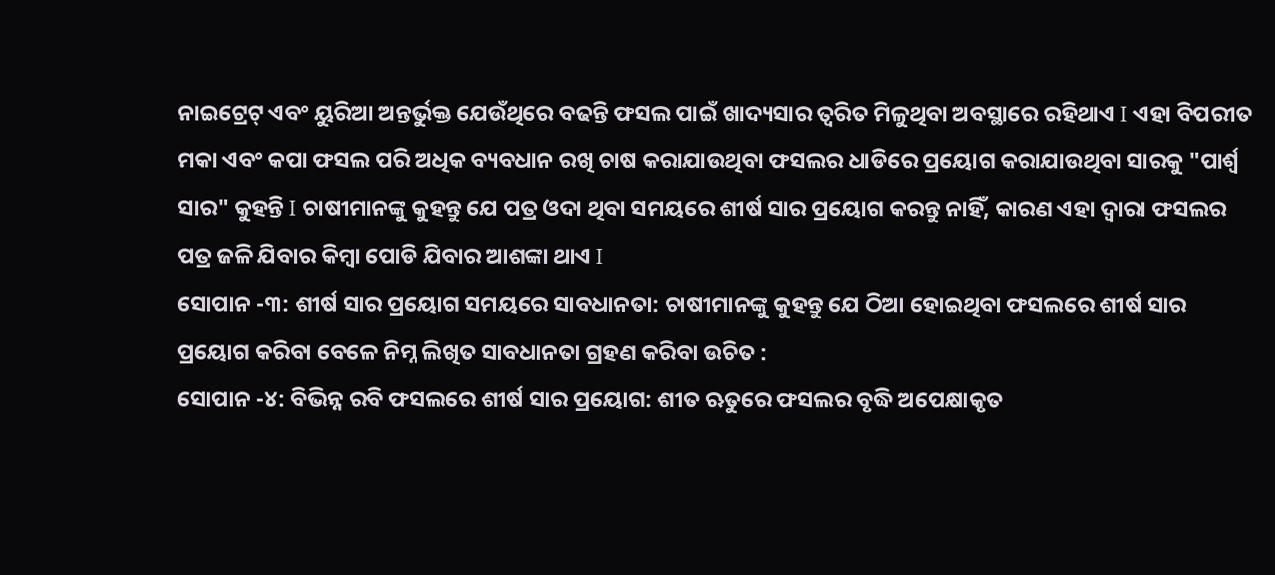ନାଇଟ୍ରେଟ୍ ଏବଂ ୟୁରିଆ ଅନ୍ତର୍ଭୁକ୍ତ ଯେଉଁଥିରେ ବଢନ୍ତି ଫସଲ ପାଇଁ ଖାଦ୍ୟସାର ତ୍ୱରିତ ମିଳୁଥିବା ଅବସ୍ଥାରେ ରହିଥାଏ I ଏହା ବିପରୀତ ମକା ଏବଂ କପା ଫସଲ ପରି ଅଧିକ ବ୍ୟବଧାନ ରଖି ଚାଷ କରାଯାଉଥିବା ଫସଲର ଧାଡିରେ ପ୍ରୟୋଗ କରାଯାଉଥିବା ସାରକୁ "ପାର୍ଶ୍ୱ ସାର" କୁହନ୍ତି I ଚାଷୀମାନଙ୍କୁ କୁହନ୍ତୁ ଯେ ପତ୍ର ଓଦା ଥିବା ସମୟରେ ଶୀର୍ଷ ସାର ପ୍ରୟୋଗ କରନ୍ତୁ ନାହିଁ, କାରଣ ଏହା ଦ୍ୱାରା ଫସଲର ପତ୍ର ଜଳି ଯିବାର କିମ୍ବା ପୋଡି ଯିବାର ଆଶଙ୍କା ଥାଏ I
ସୋପାନ -୩: ଶୀର୍ଷ ସାର ପ୍ରୟୋଗ ସମୟରେ ସାବଧାନତା: ଚାଷୀମାନଙ୍କୁ କୁହନ୍ତୁ ଯେ ଠିଆ ହୋଇଥିବା ଫସଲରେ ଶୀର୍ଷ ସାର ପ୍ରୟୋଗ କରିବା ବେଳେ ନିମ୍ନ ଲିଖିତ ସାବଧାନତା ଗ୍ରହଣ କରିବା ଉଚିତ :
ସୋପାନ -୪: ବିଭିନ୍ନ ରବି ଫସଲରେ ଶୀର୍ଷ ସାର ପ୍ରୟୋଗ: ଶୀତ ଋତୁରେ ଫସଲର ବୃଦ୍ଧି ଅପେକ୍ଷାକୃତ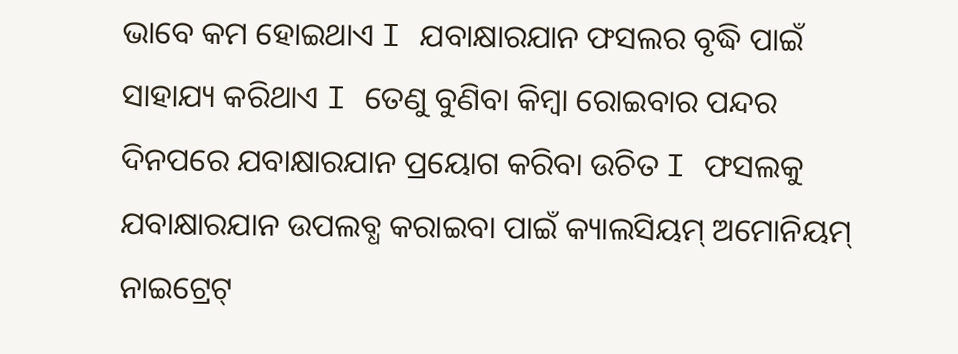ଭାବେ କମ ହୋଇଥାଏ I ଯବାକ୍ଷାରଯାନ ଫସଲର ବୃଦ୍ଧି ପାଇଁ ସାହାଯ୍ୟ କରିଥାଏ I ତେଣୁ ବୁଣିବା କିମ୍ବା ରୋଇବାର ପନ୍ଦର ଦିନପରେ ଯବାକ୍ଷାରଯାନ ପ୍ରୟୋଗ କରିବା ଉଚିତ I ଫସଲକୁ ଯବାକ୍ଷାରଯାନ ଉପଲବ୍ଧ କରାଇବା ପାଇଁ କ୍ୟାଲସିୟମ୍ ଅମୋନିୟମ୍ ନାଇଟ୍ରେଟ୍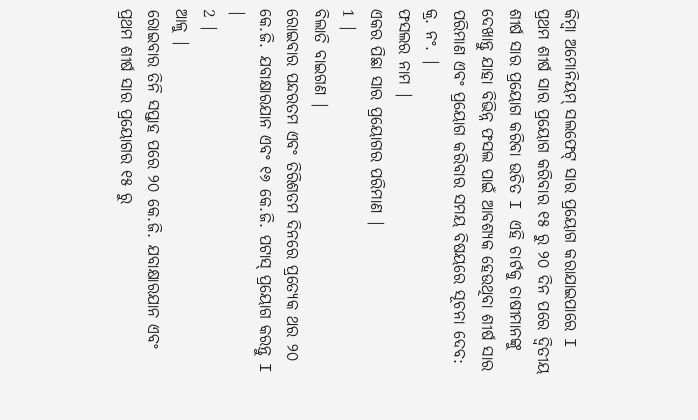କିମ୍ବା ଅମୋନିୟମ୍ ସଲଫେଟ୍ ସାର ପ୍ରୟୋଗ କରାଯାଇପାରେ I ପ୍ରଥମ ଶୀର୍ଷ ସାର ପ୍ରୟୋଗ କରିବାର ୧୫ ରୁ ୨୦ ଦିନ ପରେ ଦ୍ୱିତୀୟ ଶୀର୍ଷ ସାର ପ୍ରୟୋଗ କରିବା ଉଚିତ I ଏହି ଚାର୍ଟକୁ ଚାଷୀମାନଙ୍କୁ ଦେଖାନ୍ତୁ ଯାହା ବିଭିନ୍ନ ଫସଲ ପାଇଁ ଆବଶ୍ୟକ ହେଉଥିବା ଶୀର୍ଷ ସାର ପରିମାଣ ଏବଂ ପ୍ରୟୋଗ କରିବାର ସମୟ ବିଷୟରେ ସୂଚନା ଦେବ:
କ୍ର. ନଂ. |
ଫସଲର ନାମ |
ଏକର ପିଛା ସାର ପ୍ରୟୋଗର ପରିମାଣ |
1 |
ବିଲାତି ବାଇଗଣ |
ରୋଇବାର ପନ୍ଦରତମ ଏବଂ ତିରିଶତମ ଦିନରେ ପ୍ରତ୍ୟେକ ଥର ୨୦ କେ.ଜି. ଯବାକ୍ଷାରଯାନ ଏବଂ ୧୬ କେ.ଜି. ପଟାସ୍ ପ୍ରୟୋଗ କରନ୍ତୁ I |
2 |
ଆଳୁ |
ରୋଇବାର ତିନି ସପ୍ତାହ ପରେ ୨୦ କେ.ଜି. ଯବାକ୍ଷାରଯାନ ଏବଂ ପ୍ରଥମ ଶୀର୍ଷ ସାର ପ୍ରୟୋଗର ୧୫ ରୁ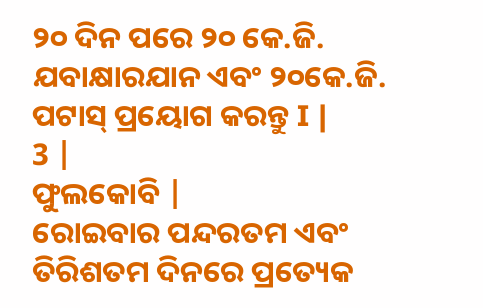୨୦ ଦିନ ପରେ ୨୦ କେ.ଜି. ଯବାକ୍ଷାରଯାନ ଏବଂ ୨୦କେ.ଜି. ପଟାସ୍ ପ୍ରୟୋଗ କରନ୍ତୁ I |
3 |
ଫୁଲକୋବି |
ରୋଇବାର ପନ୍ଦରତମ ଏବଂ ତିରିଶତମ ଦିନରେ ପ୍ରତ୍ୟେକ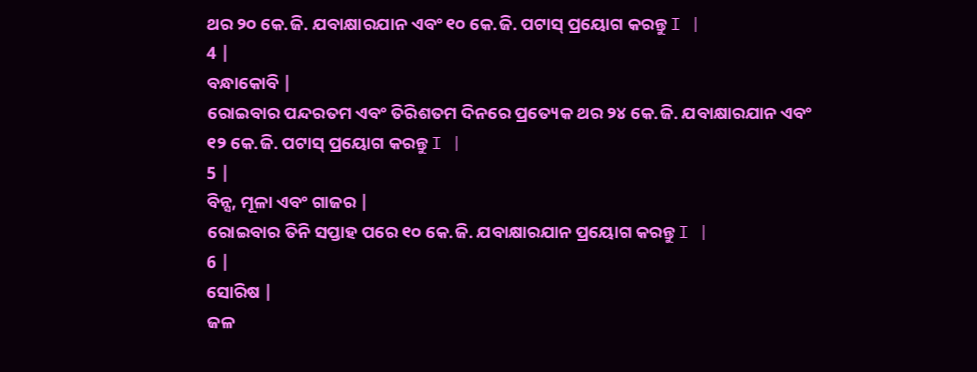ଥର ୨୦ କେ.ଜି. ଯବାକ୍ଷାରଯାନ ଏବଂ ୧୦ କେ.ଜି. ପଟାସ୍ ପ୍ରୟୋଗ କରନ୍ତୁ I |
4 |
ବନ୍ଧାକୋବି |
ରୋଇବାର ପନ୍ଦରତମ ଏବଂ ତିରିଶତମ ଦିନରେ ପ୍ରତ୍ୟେକ ଥର ୨୪ କେ.ଜି. ଯବାକ୍ଷାରଯାନ ଏବଂ ୧୨ କେ.ଜି. ପଟାସ୍ ପ୍ରୟୋଗ କରନ୍ତୁ I |
5 |
ବିନ୍ସ, ମୂଳା ଏବଂ ଗାଜର |
ରୋଇବାର ତିନି ସପ୍ତାହ ପରେ ୧୦ କେ.ଜି. ଯବାକ୍ଷାରଯାନ ପ୍ରୟୋଗ କରନ୍ତୁ I |
6 |
ସୋରିଷ |
ଜଳ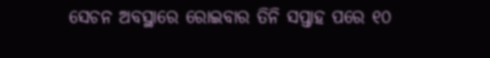ସେଚନ ଅବସ୍ଥାରେ ରୋଇବାର ତିନି ସପ୍ତାହ ପରେ ୧୦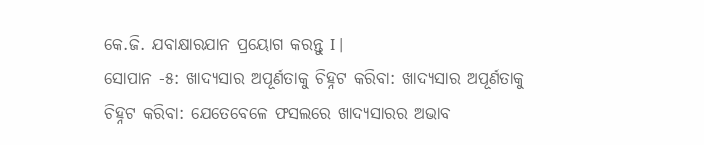କେ.ଜି. ଯବାକ୍ଷାରଯାନ ପ୍ରୟୋଗ କରନ୍ତୁ I |
ସୋପାନ -୫: ଖାଦ୍ୟସାର ଅପୂର୍ଣତାକୁ ଚିହ୍ନଟ କରିବା: ଖାଦ୍ୟସାର ଅପୂର୍ଣତାକୁ ଚିହ୍ନଟ କରିବା: ଯେତେବେଳେ ଫସଲରେ ଖାଦ୍ୟସାରର ଅଭାବ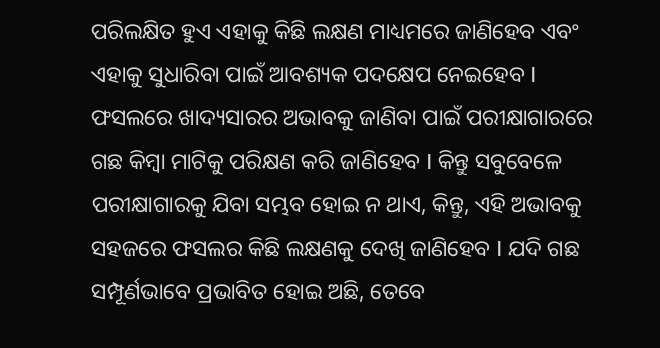ପରିଲକ୍ଷିତ ହୁଏ ଏହାକୁ କିଛି ଲକ୍ଷଣ ମାଧ୍ୟମରେ ଜାଣିହେବ ଏବଂ ଏହାକୁ ସୁଧାରିବା ପାଇଁ ଆବଶ୍ୟକ ପଦକ୍ଷେପ ନେଇହେବ I ଫସଲରେ ଖାଦ୍ୟସାରର ଅଭାବକୁ ଜାଣିବା ପାଇଁ ପରୀକ୍ଷାଗାରରେ ଗଛ କିମ୍ବା ମାଟିକୁ ପରିକ୍ଷଣ କରି ଜାଣିହେବ I କିନ୍ତୁ ସବୁବେଳେ ପରୀକ୍ଷାଗାରକୁ ଯିବା ସମ୍ଭବ ହୋଇ ନ ଥାଏ, କିନ୍ତୁ, ଏହି ଅଭାବକୁ ସହଜରେ ଫସଲର କିଛି ଲକ୍ଷଣକୁ ଦେଖି ଜାଣିହେବ I ଯଦି ଗଛ ସମ୍ପୂର୍ଣଭାବେ ପ୍ରଭାବିତ ହୋଇ ଅଛି, ତେବେ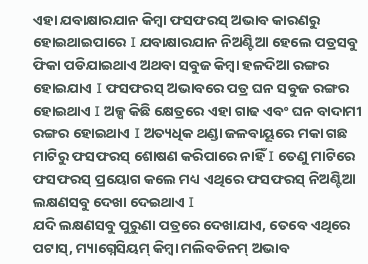ଏହା ଯବାକ୍ଷାରଯାନ କିମ୍ବା ଫସଫରସ୍ ଅଭାବ କାରଣରୁ ହୋଇଥାଇପାରେ I ଯବାକ୍ଷାରଯାନ ନିଅଣ୍ଟିଆ ହେଲେ ପତ୍ରସବୁ ଫିକା ପଡିଯାଇଥାଏ ଅଥବା ସବୁଜ କିମ୍ବା ହଳଦିଆ ରଙ୍ଗର ହୋଇଯାଏ I ଫସଫରସ୍ ଅଭାବରେ ପତ୍ର ଘନ ସବୁଜ ରଙ୍ଗର ହୋଇଥାଏ I ଅଳ୍ପ କିଛି କ୍ଷେତ୍ରରେ ଏହା ଗାଢ ଏବଂ ଘନ ବାଦାମୀ ରଙ୍ଗର ହୋଇଥାଏ I ଅତ୍ୟଧିକ ଥଣ୍ଡା ଜଳବାୟୂରେ ମକା ଗଛ ମାଟିରୁ ଫସଫରସ୍ ଶୋଷଣ କରିପାରେ ନାହିଁ I ତେଣୁ ମାଟିରେ ଫସଫରସ୍ ପ୍ରୟୋଗ କଲେ ମଧ୍ୟ ଏଥିରେ ଫସଫରସ୍ ନିଅଣ୍ଟିଆ ଲକ୍ଷଣସବୁ ଦେଖା ଦେଇଥାଏ I
ଯଦି ଲକ୍ଷଣସବୁ ପୁରୁଣା ପତ୍ରରେ ଦେଖାଯାଏ, ତେବେ ଏଥିରେ ପଟାସ୍, ମ୍ୟାଗ୍ନେସିୟମ୍ କିମ୍ବା ମଲିବଡିନମ୍ ଅଭାବ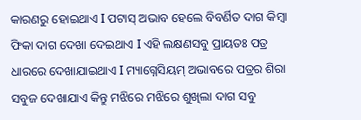କାରଣରୁ ହୋଇଥାଏ I ପଟାସ୍ ଅଭାବ ହେଲେ ବିବର୍ଣିତ ଦାଗ କିମ୍ବା ଫିକା ଦାଗ ଦେଖା ଦେଇଥାଏ I ଏହି ଲକ୍ଷଣସବୁ ପ୍ରାୟତଃ ପତ୍ର ଧାରରେ ଦେଖାଯାଇଥାଏ I ମ୍ୟାଗ୍ନେସିୟମ୍ ଅଭାବରେ ପତ୍ରର ଶିରା ସବୁଜ ଦେଖାଯାଏ କିନ୍ତୁ ମଝିରେ ମଝିରେ ଶୁଖିଲା ଦାଗ ସବୁ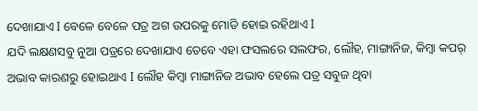ଦେଖାଯାଏ I ବେଳେ ବେଳେ ପତ୍ର ଅଗ ଉପରକୁ ମୋଡି ହୋଇ ରହିଥାଏ I
ଯଦି ଲକ୍ଷଣସବୁ ନୁଆ ପତ୍ରରେ ଦେଖାଯାଏ ତେବେ ଏହା ଫସଲରେ ସଲଫର, ଲୌହ, ମାଙ୍ଗାନିଜ, କିମ୍ବା କପର୍ ଅଭାବ କାରଣରୁ ହୋଇଥାଏ I ଲୌହ କିମ୍ବା ମାଙ୍ଗାନିଜ ଅଭାବ ହେଲେ ପତ୍ର ସବୁଜ ଥିବା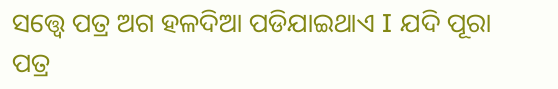ସତ୍ତ୍ୱେ ପତ୍ର ଅଗ ହଳଦିଆ ପଡିଯାଇଥାଏ I ଯଦି ପୂରା ପତ୍ର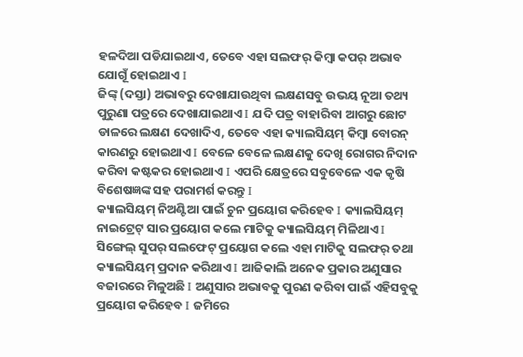ହଳଦିଆ ପଡିଯାଇଥାଏ, ତେବେ ଏହା ସଲଫର୍ କିମ୍ବା କପର୍ ଅଭାବ ଯୋଗୂଁ ହୋଇଥାଏ I
ଜିଙ୍କ୍ (ଦସ୍ତା) ଅଭାବରୁ ଦେଖାଯାଉଥିବା ଲକ୍ଷଣସବୁ ଉଭୟ ନୂଆ ତଥ୍ୟ ପୁରୁଣା ପତ୍ରରେ ଦେଖାଯାଇଥାଏ I ଯଦି ପତ୍ର ବାହାରିବା ଆଗରୁ ଛୋଟ ଡାଳରେ ଲକ୍ଷଣ ଦେଖାଦିଏ, ତେବେ ଏହା କ୍ୟାଲସିୟମ୍ କିମ୍ବା ବୋରନ୍ କାରଣରୁ ହୋଇଥାଏ I ବେଳେ ବେଳେ ଲକ୍ଷଣକୁ ଦେଖି ରୋଗର ନିଦାନ କରିବା କଷ୍ଟକର ହୋଇଥାଏ I ଏପରି କ୍ଷେତ୍ରରେ ସବୁବେଳେ ଏକ କୃଷି ବିଶେଷଜ୍ଞଙ୍କ ସହ ପରାମର୍ଶ କରନ୍ତୁ I
କ୍ୟାଲସିୟମ୍ ନିଅଣ୍ଟିଆ ପାଇଁ ଚୁନ ପ୍ରୟୋଗ କରିହେବ I କ୍ୟାଲସିୟମ୍ ନାଇଟ୍ରେଟ୍ ସାର ପ୍ରୟୋଗ କଲେ ମାଟିକୁ କ୍ୟାଲସିୟମ୍ ମିଳିଥାଏ I ସିଙ୍ଗେଲ୍ ସୁପର୍ ସଲଫେଟ୍ ପ୍ରୟୋଗ କଲେ ଏହା ମାଟିକୁ ସଲଫର୍ ତଥା କ୍ୟାଲସିୟମ୍ ପ୍ରଦାନ କରିଥାଏ I ଆଜିକାଲି ଅନେକ ପ୍ରକାର ଅଣୁସାର ବଜାରରେ ମିଳୁଅଛି I ଅଣୁସାର ଅଭାବକୁ ପୁରଣ କରିବା ପାଇଁ ଏହିସବୁକୁ ପ୍ରୟୋଗ କରିହେବ I ଜମିରେ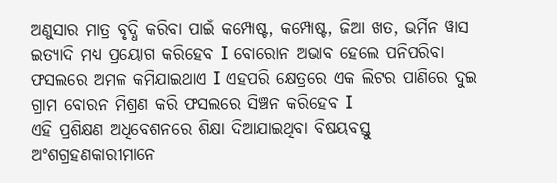ଅଣୁସାର ମାତ୍ର ବୃଦ୍ଧି କରିବା ପାଇଁ କମ୍ପୋଷ୍ଟ, କମ୍ପୋଷ୍ଟ, ଜିଆ ଖତ, ଭର୍ମିନ ୱାସ ଇତ୍ୟାଦି ମଧ୍ୟ ପ୍ରୟୋଗ କରିହେବ I ବୋରୋନ ଅଭାବ ହେଲେ ପନିପରିବା ଫସଲରେ ଅମଳ କମିଯାଇଥାଏ I ଏହପରି କ୍ଷେତ୍ରରେ ଏକ ଲିଟର ପାଣିରେ ଦୁଇ ଗ୍ରାମ ବୋରନ ମିଶ୍ରଣ କରି ଫସଲରେ ସିଞ୍ଚନ କରିହେବ I
ଏହି ପ୍ରଶିକ୍ଷଣ ଅଧିବେଶନରେ ଶିକ୍ଷା ଦିଆଯାଇଥିବା ବିଷୟବସ୍ତୁ ଅଂଶଗ୍ରହଣକାରୀମାନେ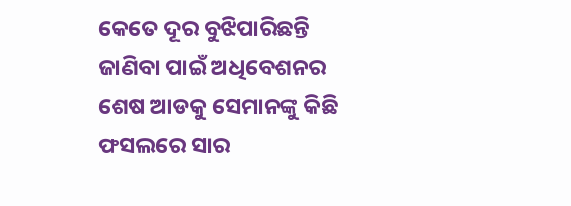କେତେ ଦୂର ବୁଝିପାରିଛନ୍ତି ଜାଣିବା ପାଇଁ ଅଧିବେଶନର ଶେଷ ଆଡକୁ ସେମାନଙ୍କୁ କିଛି ଫସଲରେ ସାର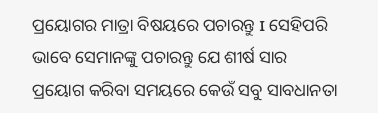ପ୍ରୟୋଗର ମାତ୍ରା ବିଷୟରେ ପଚାରନ୍ତୁ I ସେହିପରି ଭାବେ ସେମାନଙ୍କୁ ପଚାରନ୍ତୁ ଯେ ଶୀର୍ଷ ସାର ପ୍ରୟୋଗ କରିବା ସମୟରେ କେଉଁ ସବୁ ସାବଧାନତା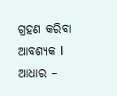ଗ୍ରହଣ କରିବା ଆବଶ୍ୟକ I
ଆଧାର –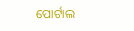ପୋର୍ଟାଲ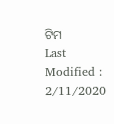ଟିମ
Last Modified : 2/11/2020